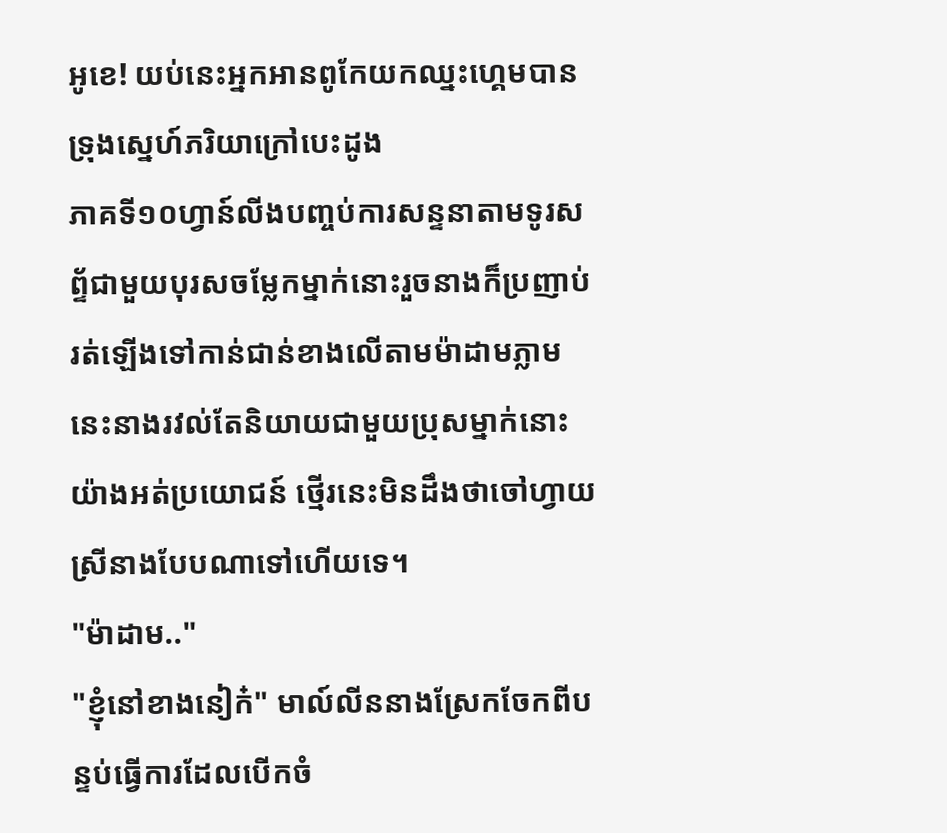អូខេ! យប់នេះអ្នកអានពូកែយកឈ្នះហ្គេមបាន
ទ្រុងស្នេហ៍ភរិយាក្រៅបេះដូង
ភាគទី១០ហ្វាន៍លីងបញ្ចប់ការសន្ទនាតាមទូរសព្ទ័ជាមួយបុរសចម្លែកម្នាក់នោះរួចនាងក៏ប្រញាប់រត់ឡើងទៅកាន់ជាន់ខាងលើតាមម៉ាដាមភ្លាម នេះនាងរវល់តែនិយាយជាមួយប្រុសម្នាក់នោះយ៉ាងអត់ប្រយោជន៍ ថ្មើរនេះមិនដឹងថាចៅហ្វាយស្រីនាងបែបណាទៅហើយទេ។
"ម៉ាដាម.."
"ខ្ញុំនៅខាងនៀក៎" មាល៍លីននាងស្រែកចែកពីបន្ទប់ធ្វើការដែលបើកចំ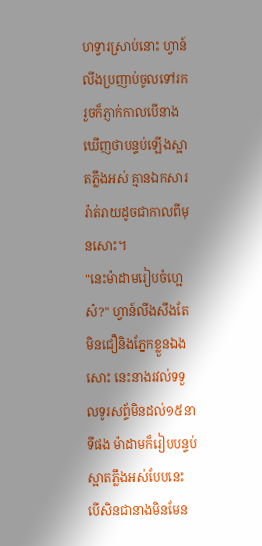ហទ្វារស្រាប់នោះ ហ្វាន៍លីងប្រញាប់ចូលទៅរក រួចក៏ភ្ញាក់កាលបើនាងឃើញថាបន្ទប់ឡើងស្អាតភ្លឹងអស់ គ្មានឯកសាររ៉ាត់រាយដូចជាកាលពីមុនសោះ។
"នេះម៉ាដាមរៀបចំហ្អេស៎?" ហ្វាន៍លីងសឹងតែមិនជឿនិងភ្នែកខ្លួនឯងសោះ នេះនាងរវល់ទទួលទូរសព្ទ័មិនដល់១៥នាទីផង ម៉ាដាមក៏រៀបបន្ទប់ស្អាតភ្លឹងអស់បែបនេះ បើសិនជានាងមិនមែន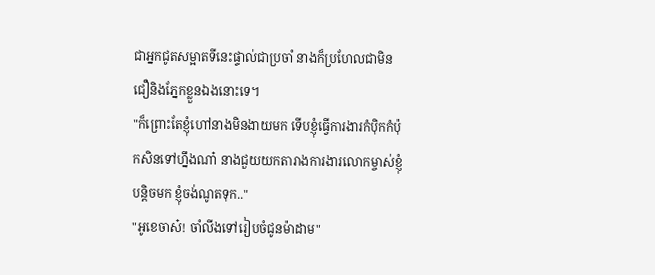ជាអ្នកជូតសម្អាតទីនេះផ្ទាល់ជាប្រចាំ នាងក៏ប្រហែលជាមិនជឿនិងភ្នែកខ្លួនឯងនោះទេ។
"ក៏ព្រោះតែខ្ញុំហៅនាងមិនងាយមក ទើបខ្ញុំធ្វើការងារកំបុិកកំប៉ុកសិនទៅហ្នឹងណា៎ នាងជួយយកតារាងការងារលោកម្ចាស់ខ្ញុំបន្តិចមក ខ្ញុំចង់ណូតទុក.."
"អូខេចាស៎! ចាំលីងទៅរៀបចំជូនម៉ាដាម"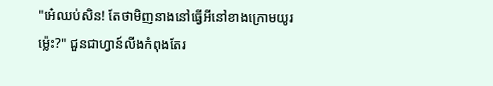"អេ៎ឈប់សិន! តែថាមិញនាងនៅធ្វើអីនៅខាងក្រោមយូរម៉្លេះ?" ជួនជាហ្វាន៍លីងកំពុងតែរ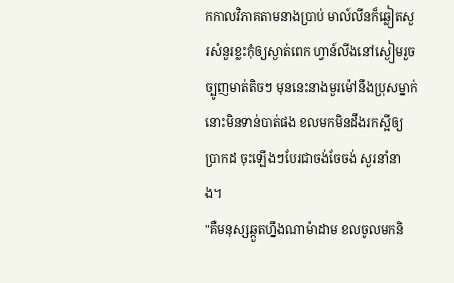កកាលវិភាគតាមនាងប្រាប់ មាល៍លីនក៏ឆ្លៀតសួរសំនួរខ្លះកុំឲ្យស្ងាត់ពេក ហ្វាន៍លីងនៅស្ងៀមរួចច្បូញមាត់តិចៗ មុននេះនាងមួរម៉ៅនឹងប្រុសម្នាក់នោះមិនទាន់បាត់ផង ខលមកមិនដឹងរកស្អីឲ្យប្រាកដ ចុះឡើងៗបែរជាចង់ចែចង់ សួរនាំនាង។
"គឺមនុស្សឆ្កួតហ្នឹងណាម៉ាដាម ខលចូលមកនិ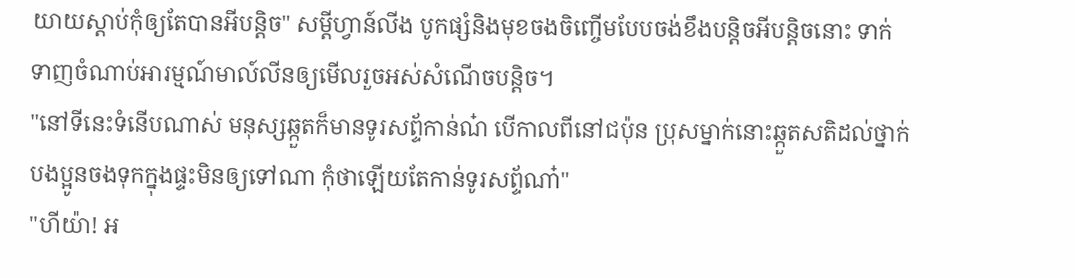យាយស្ដាប់កុំឲ្យតែបានអីបន្តិច" សម្ដីហ្វាន៍លីង បូកផ្សំនិងមុខចងចិញ្ចើមបែបចង់ខឹងបន្តិចអីបន្តិចនោះ ទាក់ទាញចំណាប់អារម្មណ៍មាល៍លីនឲ្យមើលរួចអស់សំណើចបន្តិច។
"នៅទីនេះទំនើបណាស់ មនុស្សឆ្កួតក៏មានទូរសព្ទ័កាន់ណ៎ បើកាលពីនៅជប៉ុន ប្រុសម្នាក់នោះឆ្កួតសតិដល់ថ្នាក់បងប្អូនចងទុកក្នុងផ្ទះមិនឲ្យទៅណា កុំថាឡើយតែកាន់ទូរសព្ទ័ណា៎"
"ហីយ៉ា! អ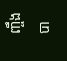ញ្ចឹងបា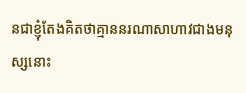នជាខ្ញុំតែងគិតថាគ្មាននរណាសាហាវជាងមនុស្សនោះ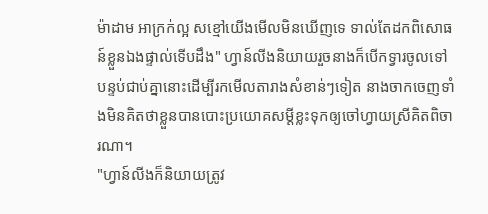ម៉ាដាម អាក្រក់ល្អ សខ្មៅយើងមើលមិនឃើញទេ ទាល់តែដកពិសោធន៍ខ្លួនឯងផ្ទាល់ទើបដឹង" ហ្វាន៍លីងនិយាយរួចនាងក៏បើកទ្វារចូលទៅបន្ទប់ជាប់គ្នានោះដើម្បីរកមើលតារាងសំខាន់ៗទៀត នាងចាកចេញទាំងមិនគិតថាខ្លួនបានបោះប្រយោគសម្ដីខ្លះទុកឲ្យចៅហ្វាយស្រីគិតពិចារណា។
"ហ្វាន៍លីងក៏និយាយត្រូវ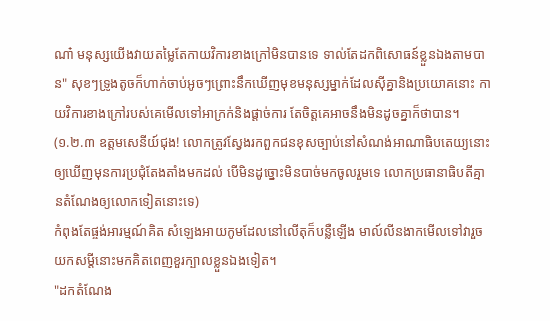ណា៎ មនុស្សយើងវាយតម្លៃតែកាយវិការខាងក្រៅមិនបានទេ ទាល់តែដកពិសោធន៍ខ្លួនឯងតាមបាន" សុខៗទ្រូងតូចក៏ហាក់ចាប់អូចៗព្រោះនឹកឃើញមុខមនុស្សម្នាក់ដែលសុីគ្នានិងប្រយោគនោះ កាយវិការខាងក្រៅរបស់គេមើលទៅអាក្រក់និងផ្ដាច់ការ តែចិត្តគេអាចនឹងមិនដូចគ្នាក៏ថាបាន។
(១.២.៣ ឧត្តមសេនីយ៍ជុង! លោកត្រូវស្វែងរកពួកជនខុសច្បាប់នៅសំណង់អាណាធិបតេយ្យនោះឲ្យឃើញមុនការប្រជុំតែងតាំងមកដល់ បើមិនដូច្នោះមិនបាច់មកចូលរួមទេ លោកប្រធានាធិបតីគ្មានតំណែងឲ្យលោកទៀតនោះទេ)
កំពុងតែផ្ចង់អារម្មណ៍គិត សំឡេងអាយកូមដែលនៅលើតុក៏បន្លឺឡើង មាល៍លីនងាកមើលទៅវារួចយកសម្ដីនោះមកគិតពេញខួរក្បាលខ្លួនឯងទៀត។
"ដកតំណែង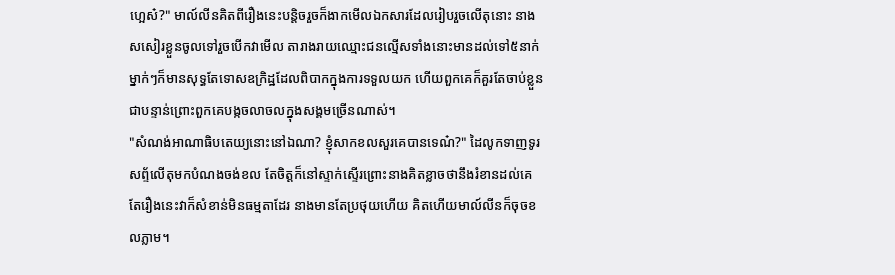ហ្អេស៎?" មាល៍លីនគិតពីរឿងនេះបន្តិចរួចក៏ងាកមើលឯកសារដែលរៀបរួចលើតុនោះ នាងសសៀរខ្លួនចូលទៅរួចបើកវាមើល តារាងរាយឈ្មោះជនល្មើសទាំងនោះមានដល់ទៅ៥នាក់ ម្នាក់ៗក៏មានសុទ្ធតែទោសឧក្រិដ្ឋដែលពិបាកក្នុងការទទួលយក ហើយពួកគេក៏គួរតែចាប់ខ្លួនជាបន្ទាន់ព្រោះពួកគេបង្កចលាចលក្នុងសង្គមច្រើនណាស់។
"សំណង់អាណាធិបតេយ្យនោះនៅឯណា? ខ្ញុំសាកខលសួរគេបានទេណ៎?" ដៃលូកទាញទូរសព្ទ័លើតុមកបំណងចង់ខល តែចិត្តក៏នៅស្ទាក់ស្ទើរព្រោះនាងគិតខ្លាចថានឹងរំខានដល់គេ តែរឿងនេះវាក៏សំខាន់មិនធម្មតាដែរ នាងមានតែប្រថុយហើយ គិតហើយមាល៍លីនក៏ចុចខលភ្លាម។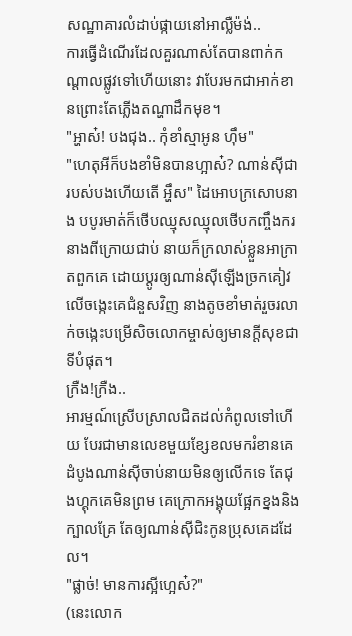សណ្ឋាគារលំដាប់ផ្កាយនៅអាល្លឺម៉ង់..
ការធ្វើដំណើរដែលគួរណាស់តែបានពាក់កណ្ដាលផ្លូវទៅហើយនោះ វាបែរមកជាអាក់ខានព្រោះតែភ្លើងតណ្ហាដឹកមុខ។
"អ្ហាស៎! បងជុង.. កុំខាំស្មាអូន ហ៊ឹម"
"ហេតុអីក៏បងខាំមិនបានហ្អាស៎? ណាន់សុីជារបស់បងហើយតើ អ្ហឹស" ដៃអោបក្រសោបនាង បបូរមាត់ក៏ថើបឈ្មុសឈ្មុលថើបកញ្ចឹងករនាងពីក្រោយជាប់ នាយក៏ក្រលាស់ខ្លួនអាក្រាតពួកគេ ដោយប្ដូរឲ្យណាន់សុីឡើងច្រកគៀវលើចង្កេះគេជំនួសវិញ នាងតូចខាំមាត់រួចរលាក់ចង្កេះបម្រើសិចលោកម្ចាស់ឲ្យមានក្ដីសុខជាទីបំផុត។
ក្រឺង!ក្រឺង..
អារម្មណ៍ស្រើបស្រាលជិតដល់កំពូលទៅហើយ បែរជាមានលេខមួយខ្សែខលមករំខានគេ ដំបូងណាន់សុីចាប់នាយមិនឲ្យលើកទេ តែជុងហ្គុកគេមិនព្រម គេក្រោកអង្គុយផ្អែកខ្នងនិងក្បាលគ្រែ តែឲ្យណាន់សុីជិះកូនប្រុសគេដដែល។
"ផ្លាច់! មានការស្អីហ្អេស៎?"
(នេះលោក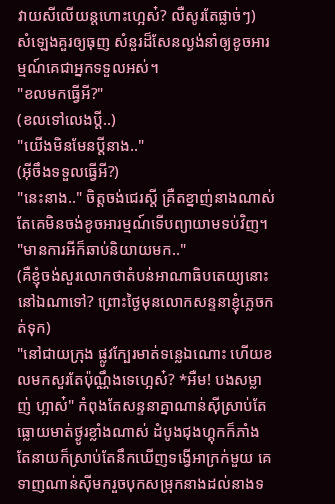វាយសីលើយន្តហោះហ្អេស៎? លឺសូរតែផ្លាច់ៗ)
សំឡេងគួរឲ្យធុញ សំនួរដ៏សែនល្ងង់នាំឲ្យខូចអារម្មណ៍គេជាអ្នកទទួលអស់។
"ខលមកធ្វើអី?"
(ខលទៅលេងប្ដី..)
"យើងមិនមែនប្ដីនាង.."
(អ៊ីចឹងទទួលធ្វើអី?)
"នេះនាង.." ចិត្តចង់ជេរស្ដី គ្រឺតខ្នាញ់នាងណាស់តែគេមិនចង់ខូចអារម្មណ៍ទើបព្យាយាមទប់វិញ។
"មានការអីក៏ឆាប់និយាយមក.."
(គឺខ្ញុំចង់សួរលោកថាតំបន់អាណាធិបតេយ្យនោះនៅឯណាទៅ? ព្រោះថ្ងៃមុនលោកសន្ទនាខ្ញុំភ្លេចកត់ទុក)
"នៅជាយក្រុង ផ្លូវក្បែរមាត់ទន្លេឯណោះ ហើយខលមកសួរតែប៉ុណ្ណឹងទេហ្អេស៎? *អឺម! បងសម្លាញ់ ហ្អាស៎" កំពុងតែសន្ទនាគ្នាណាន់សុីស្រាប់តែធ្លោយមាត់ថ្ងូរខ្លាំងណាស់ ដំបូងជុងហ្គុកក៏ភាំង តែនាយក៏ស្រាប់តែនឹកឃើញទង្វើអាក្រក់មួយ គេទាញណាន់សុីមករួចបុកសម្រុកនាងដល់នាងទ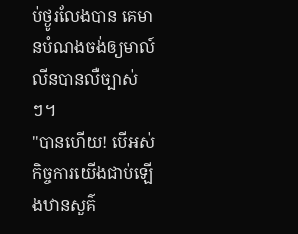ប់ថ្ងូរលែងបាន គេមានបំណងចង់ឲ្យមាល៍លីនបានលឺច្បាស់ៗ។
"បានហើយ! បើអស់កិច្ចការយើងជាប់ឡើងឋានសួគ៌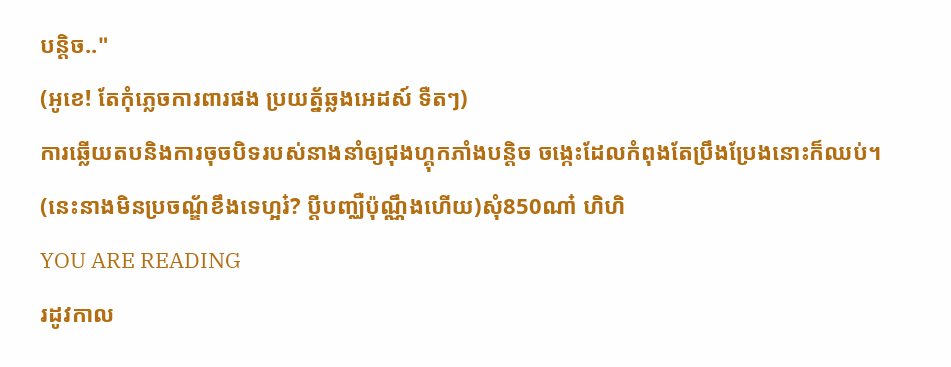បន្តិច.."
(អូខេ! តែកុំភ្លេចការពារផង ប្រយត្ន័ឆ្លងអេដស៍ ទឺតៗ)
ការឆ្លើយតបនិងការចុចបិទរបស់នាងនាំឲ្យជុងហ្គុកភាំងបន្តិច ចង្កេះដែលកំពុងតែប្រឹងប្រែងនោះក៏ឈប់។
(នេះនាងមិនប្រចណ្ឌ័ខឹងទេហ្អរ៎? ប្ដីបញ្ឈឺប៉ុណ្ណឹងហើយ)សុំ850ណា៎ ហិហិ
YOU ARE READING
រដូវកាល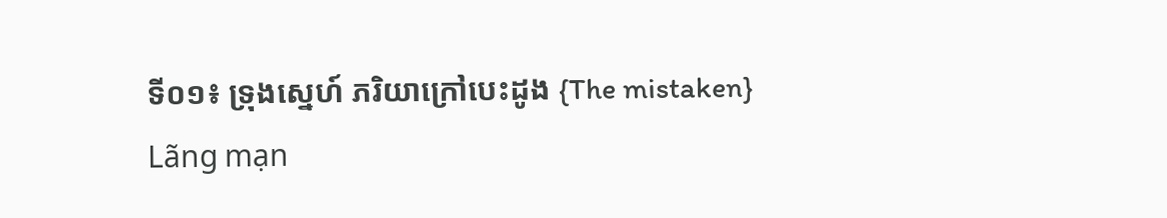ទី០១៖ ទ្រុងស្នេហ៍ ភរិយាក្រៅបេះដូង {The mistaken}
Lãng mạn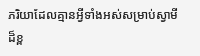ភរិយាដែលគ្មានអ្វីទាំងអស់សម្រាប់ស្វាមីដ៏ខ្ព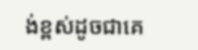ង់ខ្ពស់ដូចជាគេ